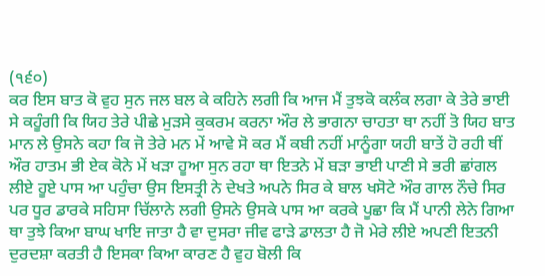(੧੬੦)
ਕਰ ਇਸ ਬਾਤ ਕੋ ਵੁਹ ਸੁਨ ਜਲ ਬਲ ਕੇ ਕਹਿਨੇ ਲਗੀ ਕਿ ਆਜ ਮੈਂ ਤੁਝਕੋ ਕਲੰਕ ਲਗਾ ਕੇ ਤੇਰੇ ਭਾਈ ਸੇ ਕਹੂੰਗੀ ਕਿ ਯਿਹ ਤੇਰੇ ਪੀਛੇ ਮੁੜਸੇ ਕੁਕਰਮ ਕਰਨਾ ਔਰ ਲੇ ਭਾਗਨਾ ਚਾਹਤਾ ਥਾ ਨਹੀਂ ਤੋ ਯਿਹ ਬਾਤ ਮਾਨ ਲੇ ਉਸਨੇ ਕਹਾ ਕਿ ਜੋ ਤੇਰੇ ਮਨ ਮੇਂ ਆਵੇ ਸੋ ਕਰ ਮੈਂ ਕਬੀ ਨਹੀਂ ਮਾਨੂੰਗਾ ਯਹੀ ਬਾਤੇਂ ਹੋ ਰਹੀ ਥੀਂ ਔਰ ਹਾਤਮ ਭੀ ਏਕ ਕੋਨੇ ਮੇਂ ਖੜਾ ਹੂਆ ਸੁਨ ਰਹਾ ਥਾ ਇਤਨੇ ਮੇਂ ਬੜਾ ਭਾਈ ਪਾਣੀ ਸੇ ਭਰੀ ਛਾਂਗਲ ਲੀਏ ਹੂਏ ਪਾਸ ਆ ਪਹੁੰਚਾ ਉਸ ਇਸਤ੍ਰੀ ਨੇ ਦੇਖਤੇ ਅਪਨੇ ਸਿਰ ਕੇ ਬਾਲ ਖਸੋਟੇ ਔਰ ਗਾਲ ਨੌਚੇ ਸਿਰ ਪਰ ਧੂਰ ਡਾਰਕੇ ਸਹਿਸਾ ਚਿੱਲਾਨੇ ਲਗੀ ਉਸਨੇ ਉਸਕੇ ਪਾਸ ਆ ਕਰਕੇ ਪੂਛਾ ਕਿ ਮੈਂ ਪਾਨੀ ਲੇਨੇ ਗਿਆ ਥਾ ਤੁਝੇ ਕਿਆ ਬਾਘ ਖਾਇ ਜਾਤਾ ਹੈ ਵਾ ਦੁਸਰਾ ਜੀਵ ਫਾੜੇ ਡਾਲਤਾ ਹੈ ਜੋ ਮੇਰੇ ਲੀਏ ਅਪਣੀ ਇਤਨੀ ਦੁਰਦਸ਼ਾ ਕਰਤੀ ਹੈ ਇਸਕਾ ਕਿਆ ਕਾਰਣ ਹੈ ਵੁਹ ਬੋਲੀ ਕਿ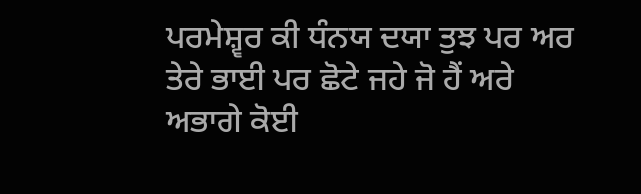ਪਰਮੇਸ਼੍ਵਰ ਕੀ ਧੰਨਯ ਦਯਾ ਤੁਝ ਪਰ ਅਰ ਤੇਰੇ ਭਾਈ ਪਰ ਛੋਟੇ ਜਹੇ ਜੋ ਹੈਂ ਅਰੇ ਅਭਾਗੇ ਕੋਈ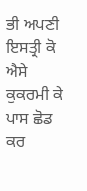ਭੀ ਅਪਣੀ ਇਸਤ੍ਰੀ ਕੋ ਐਸੇ ਕੁਕਰਮੀ ਕੇ ਪਾਸ ਛੋਡ ਕਰ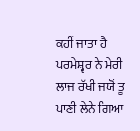ਕਹੀਂ ਜਾਤਾ ਹੈ ਪਰਮੇਸ਼੍ਵਰ ਨੇ ਮੇਰੀ ਲਾਜ ਰੱਖੀ ਜਯੋਂ ਤੂ ਪਾਣੀ ਲੇਨੇ ਗਿਆ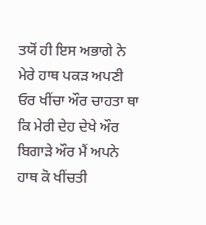ਤਯੋਂ ਹੀ ਇਸ ਅਭਾਗੇ ਨੇ ਮੇਰੇ ਹਾਥ ਪਕੜ ਅਪਣੀ ਓਰ ਖੀਂਚਾ ਔਰ ਚਾਹਤਾ ਥਾ ਕਿ ਮੇਰੀ ਦੇਹ ਦੇਖੇ ਔਰ ਬਿਗਾੜੇ ਔਰ ਮੈਂ ਅਪਨੇ ਹਾਥ ਕੋ ਖੀਂਚਤੀ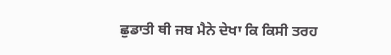ਛੁਡਾਤੀ ਥੀ ਜਬ ਮੈਨੇ ਦੇਖਾ ਕਿ ਕਿਸੀ ਤਰਹ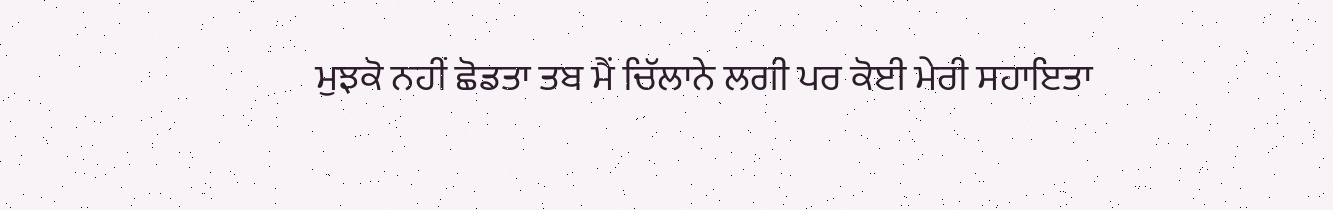ਮੁਝਕੋ ਨਹੀਂ ਛੋਡਤਾ ਤਬ ਮੈਂ ਚਿੱਲਾਨੇ ਲਗੀ ਪਰ ਕੋਈ ਮੇਰੀ ਸਹਾਇਤਾ